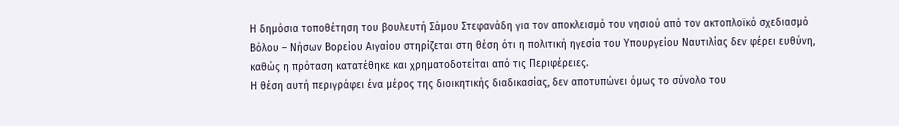Η δημόσια τοποθέτηση του βουλευτή Σάμου Στεφανάδη για τον αποκλεισμό του νησιού από τον ακτοπλοϊκό σχεδιασμό Βόλου – Νήσων Βορείου Αιγαίου στηρίζεται στη θέση ότι η πολιτική ηγεσία του Υπουργείου Ναυτιλίας δεν φέρει ευθύνη, καθώς η πρόταση κατατέθηκε και χρηματοδοτείται από τις Περιφέρειες.
Η θέση αυτή περιγράφει ένα μέρος της διοικητικής διαδικασίας, δεν αποτυπώνει όμως το σύνολο του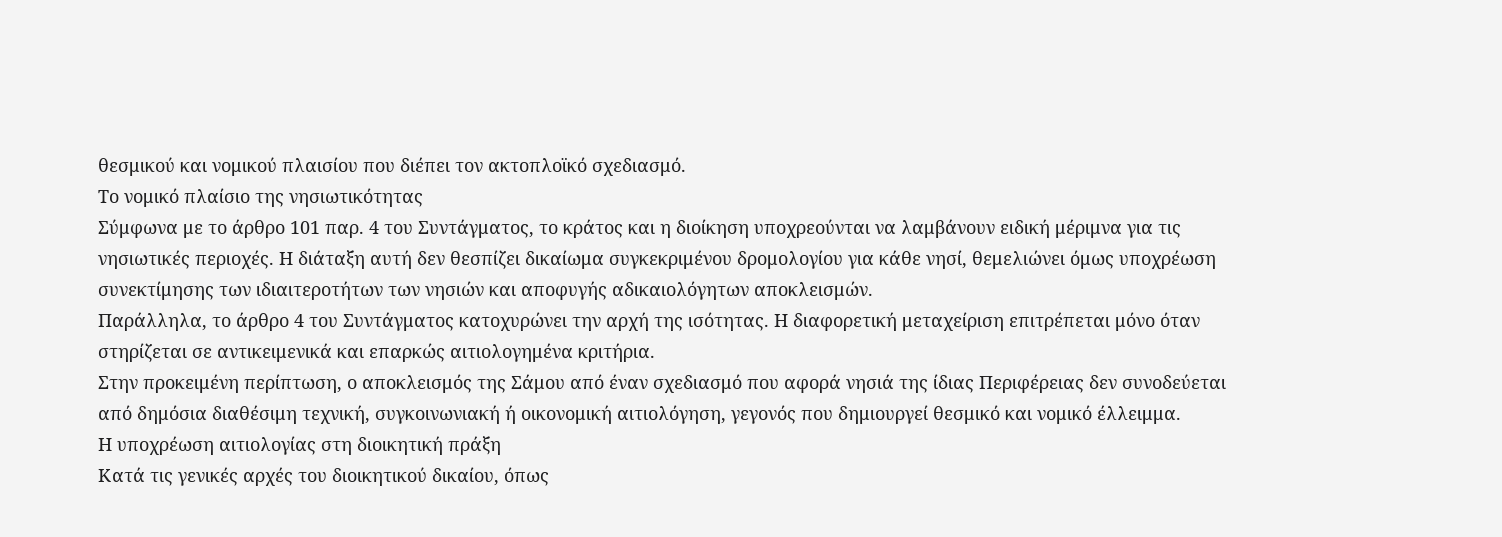θεσμικού και νομικού πλαισίου που διέπει τον ακτοπλοϊκό σχεδιασμό.
Το νομικό πλαίσιο της νησιωτικότητας
Σύμφωνα με το άρθρο 101 παρ. 4 του Συντάγματος, το κράτος και η διοίκηση υποχρεούνται να λαμβάνουν ειδική μέριμνα για τις νησιωτικές περιοχές. Η διάταξη αυτή δεν θεσπίζει δικαίωμα συγκεκριμένου δρομολογίου για κάθε νησί, θεμελιώνει όμως υποχρέωση συνεκτίμησης των ιδιαιτεροτήτων των νησιών και αποφυγής αδικαιολόγητων αποκλεισμών.
Παράλληλα, το άρθρο 4 του Συντάγματος κατοχυρώνει την αρχή της ισότητας. Η διαφορετική μεταχείριση επιτρέπεται μόνο όταν στηρίζεται σε αντικειμενικά και επαρκώς αιτιολογημένα κριτήρια.
Στην προκειμένη περίπτωση, ο αποκλεισμός της Σάμου από έναν σχεδιασμό που αφορά νησιά της ίδιας Περιφέρειας δεν συνοδεύεται από δημόσια διαθέσιμη τεχνική, συγκοινωνιακή ή οικονομική αιτιολόγηση, γεγονός που δημιουργεί θεσμικό και νομικό έλλειμμα.
Η υποχρέωση αιτιολογίας στη διοικητική πράξη
Κατά τις γενικές αρχές του διοικητικού δικαίου, όπως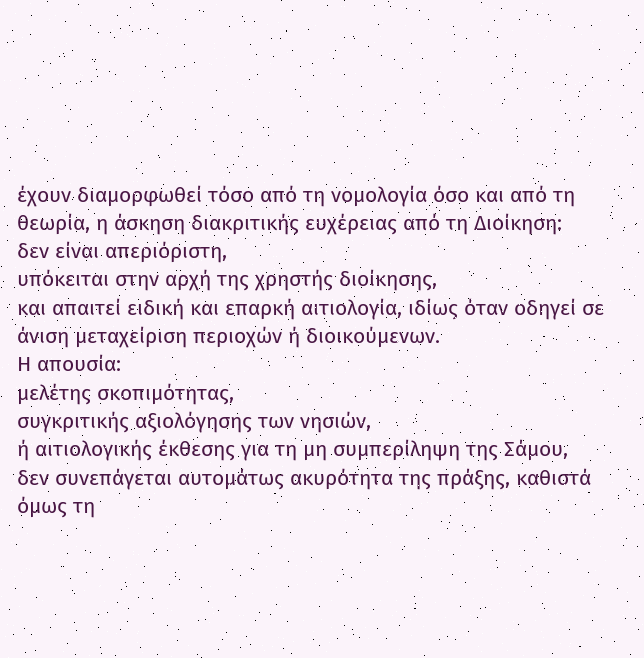έχουν διαμορφωθεί τόσο από τη νομολογία όσο και από τη θεωρία, η άσκηση διακριτικής ευχέρειας από τη Διοίκηση:
δεν είναι απεριόριστη,
υπόκειται στην αρχή της χρηστής διοίκησης,
και απαιτεί ειδική και επαρκή αιτιολογία, ιδίως όταν οδηγεί σε άνιση μεταχείριση περιοχών ή διοικούμενων.
Η απουσία:
μελέτης σκοπιμότητας,
συγκριτικής αξιολόγησης των νησιών,
ή αιτιολογικής έκθεσης για τη μη συμπερίληψη της Σάμου,
δεν συνεπάγεται αυτομάτως ακυρότητα της πράξης, καθιστά όμως τη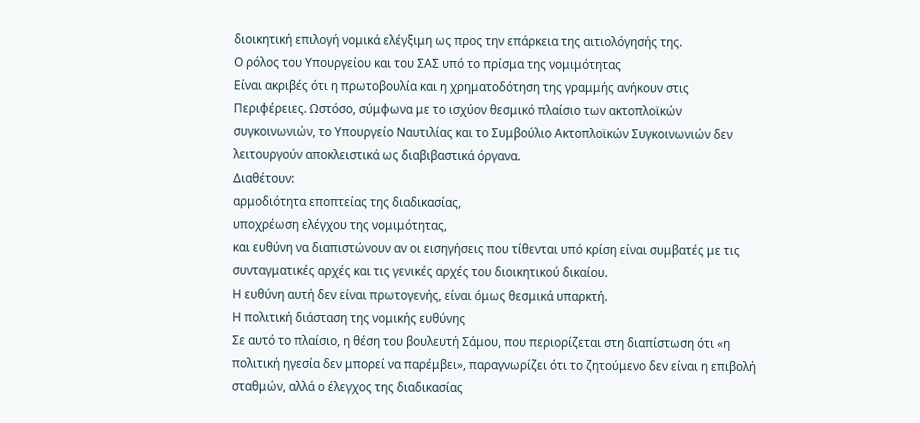διοικητική επιλογή νομικά ελέγξιμη ως προς την επάρκεια της αιτιολόγησής της.
Ο ρόλος του Υπουργείου και του ΣΑΣ υπό το πρίσμα της νομιμότητας
Είναι ακριβές ότι η πρωτοβουλία και η χρηματοδότηση της γραμμής ανήκουν στις Περιφέρειες. Ωστόσο, σύμφωνα με το ισχύον θεσμικό πλαίσιο των ακτοπλοϊκών συγκοινωνιών, το Υπουργείο Ναυτιλίας και το Συμβούλιο Ακτοπλοϊκών Συγκοινωνιών δεν λειτουργούν αποκλειστικά ως διαβιβαστικά όργανα.
Διαθέτουν:
αρμοδιότητα εποπτείας της διαδικασίας,
υποχρέωση ελέγχου της νομιμότητας,
και ευθύνη να διαπιστώνουν αν οι εισηγήσεις που τίθενται υπό κρίση είναι συμβατές με τις συνταγματικές αρχές και τις γενικές αρχές του διοικητικού δικαίου.
Η ευθύνη αυτή δεν είναι πρωτογενής, είναι όμως θεσμικά υπαρκτή.
Η πολιτική διάσταση της νομικής ευθύνης
Σε αυτό το πλαίσιο, η θέση του βουλευτή Σάμου, που περιορίζεται στη διαπίστωση ότι «η πολιτική ηγεσία δεν μπορεί να παρέμβει», παραγνωρίζει ότι το ζητούμενο δεν είναι η επιβολή σταθμών, αλλά ο έλεγχος της διαδικασίας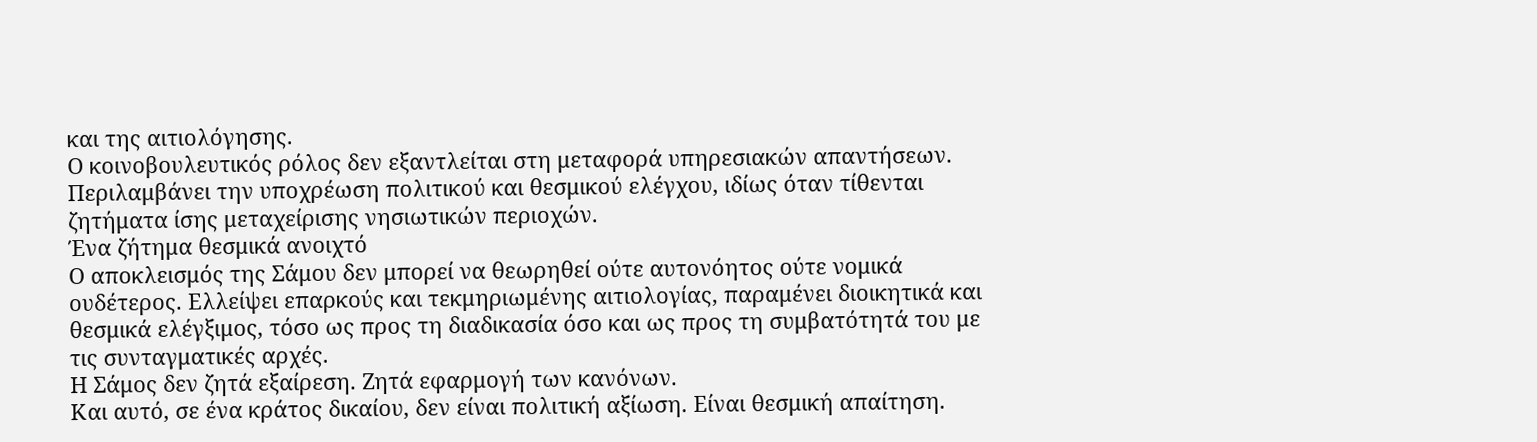και της αιτιολόγησης.
Ο κοινοβουλευτικός ρόλος δεν εξαντλείται στη μεταφορά υπηρεσιακών απαντήσεων. Περιλαμβάνει την υποχρέωση πολιτικού και θεσμικού ελέγχου, ιδίως όταν τίθενται ζητήματα ίσης μεταχείρισης νησιωτικών περιοχών.
Ένα ζήτημα θεσμικά ανοιχτό
Ο αποκλεισμός της Σάμου δεν μπορεί να θεωρηθεί ούτε αυτονόητος ούτε νομικά ουδέτερος. Ελλείψει επαρκούς και τεκμηριωμένης αιτιολογίας, παραμένει διοικητικά και θεσμικά ελέγξιμος, τόσο ως προς τη διαδικασία όσο και ως προς τη συμβατότητά του με τις συνταγματικές αρχές.
Η Σάμος δεν ζητά εξαίρεση. Ζητά εφαρμογή των κανόνων.
Και αυτό, σε ένα κράτος δικαίου, δεν είναι πολιτική αξίωση. Είναι θεσμική απαίτηση.